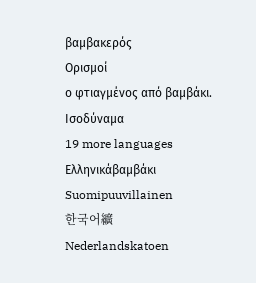βαμβακερός
Ορισμοί
ο φτιαγμένος από βαμβάκι.
Ισοδύναμα
19 more languages
Ελληνικάβαμβάκι
Suomipuuvillainen
한국어纊
Nederlandskatoen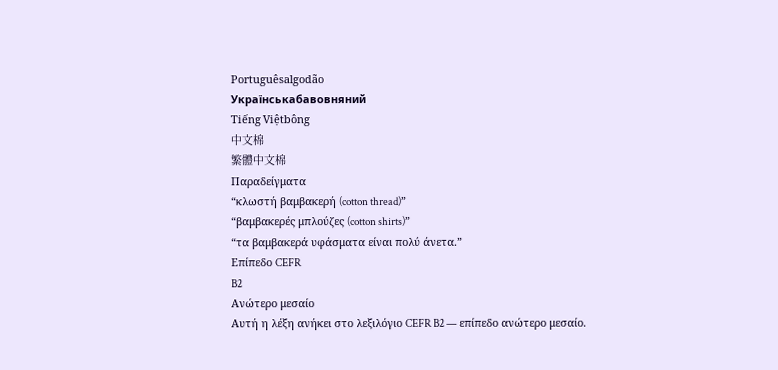Portuguêsalgodão
Українськабавовняний
Tiếng Việtbông
中文棉
繁體中文棉
Παραδείγματα
“κλωστή βαμβακερή (cotton thread)”
“βαμβακερές μπλούζες (cotton shirts)”
“τα βαμβακερά υφάσματα είναι πολύ άνετα.”
Επίπεδο CEFR
B2
Ανώτερο μεσαίο
Αυτή η λέξη ανήκει στο λεξιλόγιο CEFR B2 — επίπεδο ανώτερο μεσαίο.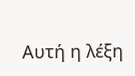Αυτή η λέξη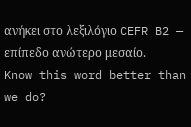ανήκει στο λεξιλόγιο CEFR B2 — επίπεδο ανώτερο μεσαίο.
Know this word better than we do?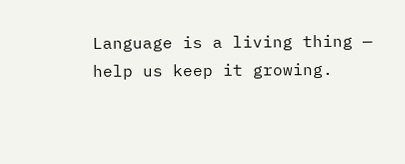Language is a living thing — help us keep it growing.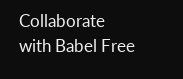Collaborate with Babel Free